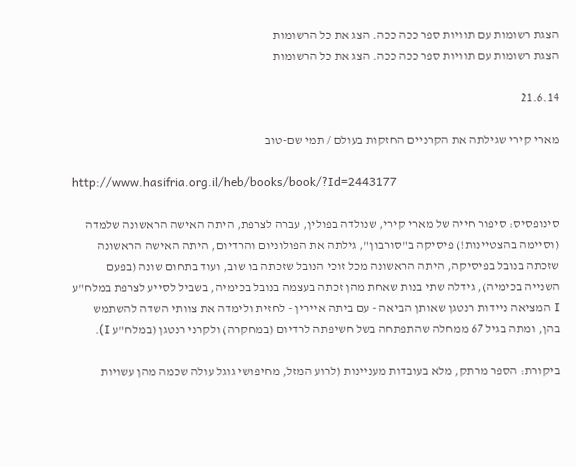הצגת רשומות עם תוויות ספר ככה ככה. הצג את כל הרשומות
הצגת רשומות עם תוויות ספר ככה ככה. הצג את כל הרשומות

21.6.14

מארי קירי שגילתה את הקרניים החזקות בעולם / תמי שם-טוב

http://www.hasifria.org.il/heb/books/book/?Id=2443177

סינופסיס: סיפור חייה של מארי קירי, שנולדה בפולין, עברה לצרפת, היתה האישה הראשונה שלמדה (וסיימה בהצטיינות!) פיסיקה ב"סורבון", גילתה את הפולוניום והרדיום, היתה האישה הראשונה שזכתה בנובל בפיסיקה, היתה הראשונה מכל זוכי הנובל שזכתה בו שוב, ועוד בתחום שונה (בפעם השנייה בכימיה), גידלה שתי בנות שאחת מהן זכתה בעצמה בנובל בכימיה, בשביל לסייע לצרפת במלח"ע I המציאה ניידות רנטגן שאותן הביאה - עם ביתה איירין - לחזית ולימדה את צוותי השדה להשתמש בהן, ומתה בגיל 67 ממחלה שהתפתחה בשל חשיפתה לרדיום (במחקרה) ולקרני רנטגן (במלח"ע I).

ביקורת: הספר מרתק, מלא בעובדות מעניינות (לרוע המזל, מחיפושי גוגל עולה שכמה מהן עשויות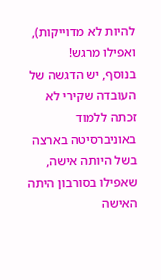להיות לא מדוייקות), ואפילו מרגש!
בנוסף, יש הדגשה של העובדה שקירי לא זכתה ללמוד באוניברסיטה בארצה בשל היותה אישה, שאפילו בסורבון היתה האישה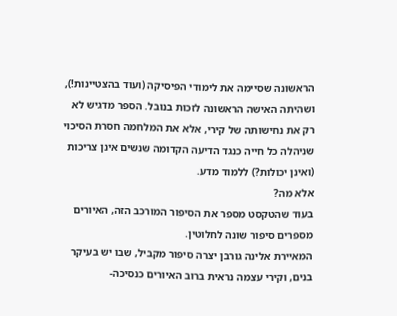הראשונה שסיימה את לימודי הפיסיקה (ועוד בהצטיינות!), ושהיתה האישה הראשונה לזכות בנובל. הספר מדגיש לא רק את נחישותה של קירי, אלא את המלחמה חסרת הסיכוי שניהלה כל חייה כנגד הדיעה הקדומה שנשים אינן צריכות (ואינן יכולות?) ללמוד מדע.
אלא מה?
בעוד שהטקסט מספר את הסיפור המורכב הזה, האיורים מספרים סיפור שונה לחלוטין.
המאיירת אלינה גורבן יצרה סיפור מקביל, שבו יש בעיקר בנים, וקירי עצמה נראית ברוב האיורים כנסיכה-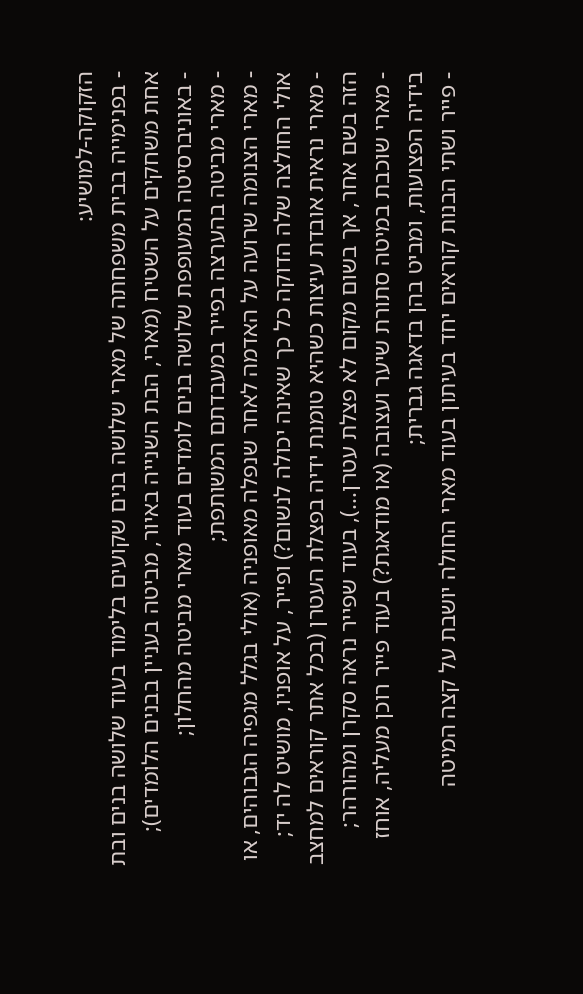הזקוקה-למושיע:
- בפנימייה בבית משפחתה של מארי שלושה בנים שקועים בלימוד בעוד שלושה בנים ובת אחת משחקים על השטיח (מארי, הבת השנייה באיור, מביטה בעניין בבנים הלומדים);
- באוניברסיטה המעופפת שלושה בנים לומדים בעוד מארי מביטה מהחלון;
- מארי מביטה בהערצה בפייר במעבדתם המשותפת;
- מארי הצנומה שרועה על האדמה לאחר שנפלה מאופניה (אולי בגלל מגפיה הגבוהים, או אולי החולצה שלה הדוקה כל כך שאינה יכולה לנשום?) ופייר, על אופניו, מושיט לה יד;
- מארי נראית אובדת עיצות כשהיא טומנת ידיה בפצלת העטרן (בכל אתר קוראים למחצב הזה בשם אחר, אך בשום מקום לא פצלת עטרן...), בעוד שפייר נראה סקרן ומהורהר;
- מארי שוכבת במיטה סתורת שיער ועצובה (או מודאגת?) בעוד פייר רוכן מעליה, אוחז בידיה הפצועות, ומביט בהן בדאגה גברית;
- פייר ושתי הבנות קוראים יחד בעיתון בעוד מארי החולה יושבת על קצה המיטה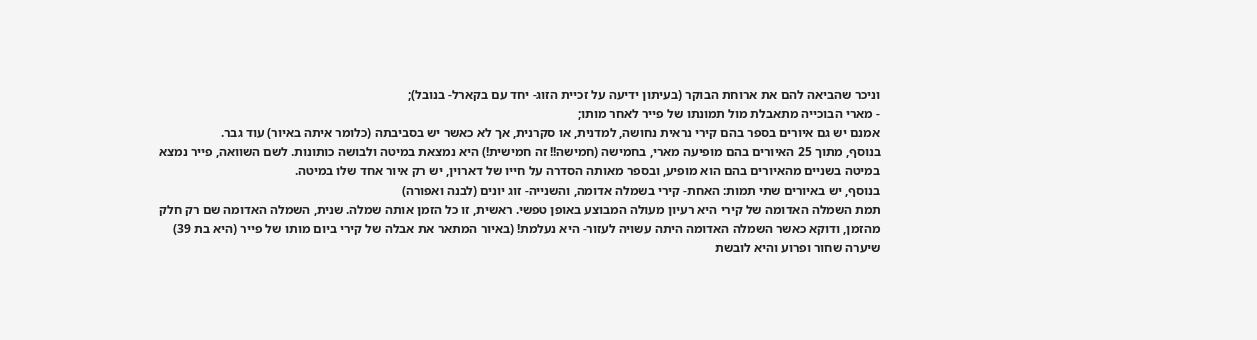וניכר שהביאה להם את ארוחת הבוקר (בעיתון ידיעה על זכיית הזוג- יחד עם בקארל- בנובל);
- מארי הבוכייה מתאבלת מול תמונתו של פייר לאחר מותו;
אמנם יש גם איורים בספר בהם קירי נראית נחושה, למדנית, או סקרנית, אך לא כאשר יש בסביבתה (כלומר איתה באיור) עוד גבר.
בנוסף, מתוך 25 האיורים בהם מופיעה מארי, בחמישה (חמישה!! זה חמישית!) היא נמצאת במיטה ולבושה כותונות. לשם השוואה, פייר נמצא במיטה בשניים מהאיורים בהם הוא מופיע, ובספר מאותה הסדרה על חייו של דארוין, יש רק איור אחד שלו במיטה.
בנוסף, יש באיורים שתי תמות: האחת- קירי בשמלה אדומה, והשנייה- זוג יונים (לבנה ואפורה)
תמת השמלה האדומה של קירי היא רעיון מעולה המבוצע באופן טפשי. ראשית, זו כל הזמן אותה שמלה. שנית, השמלה האדומה שם רק חלק מהזמן, ודוקא כאשר השמלה האדומה היתה עשויה לעזור- היא נעלמת! (באיור המתאר את אבלה של קירי ביום מותו של פייר (היא בת 39) שיערה שחור ופרוע והיא לובשת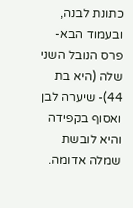כתונת לבנה, ובעמוד הבא- פרס הנובל השני שלה (היא בת 44)- שיערה לבן ואסוף בקפידה והיא לובשת שמלה אדומה.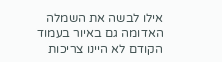אילו לבשה את השמלה האדומה גם באיור בעמוד הקודם לא היינו צריכות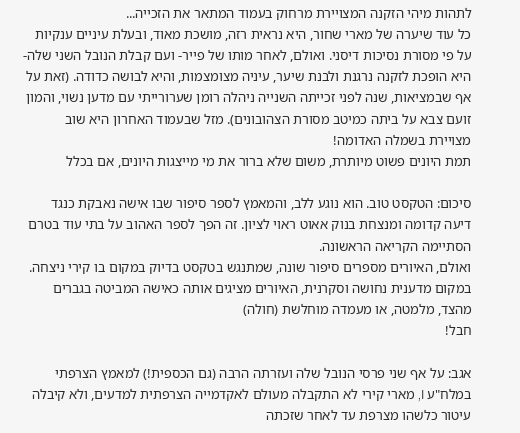לתהות מיהי הזקנה המצויירת מרחוק בעמוד המתאר את הזכייה...
כל עוד שיערה של מארי שחור, היא נראית רזה, מושכת מאוד, ובעלת עיניים ענקיות על פי מסורת נסיכות דיסני. ואולם, לאחר מותו של פייר- ועם קבלת הנובל השני שלה- היא הופכת לזקנה נרגנת ולבנת שיער, עיניה מצומצמות, והיא לבושה כדודה. (זאת על אף שבמציאות, שנה לפני זכייתה השנייה ניהלה רומן שערורייתי עם מדען נשוי, והמון זועם צבא על ביתה כמיטב מסורת הצהובונים). מזל שבעמוד האחרון היא שוב מצויירת בשמלה האדומה!
תמת היונים פשוט מיותרת, משום שלא ברור את מי מייצגות היונים, אם בכלל

סיכום: הטקסט טוב. הוא נוגע ללב, והמאמץ לספר סיפור שבו אישה נאבקת כנגד דיעה קדומה ומנצחת בנוק אאוט ראוי לציון. זה הפך לספר האהוב על בתי עוד בטרם הסתיימה הקריאה הראשונה.
ואולם, האיורים מספרים סיפור שונה, שמתנגש בטקסט בדיוק במקום בו קירי ניצחה. במקום מדענית נחושה וסקרנית, האיורים מציגים אותה כאישה המביטה בגברים מהצד, מלמטה, או מעמדה מוחלשת (חולה)
חבל!

אגב: על אף שני פרסי הנובל שלה ועזרתה הרבה (גם הכספית!) למאמץ הצרפתי במלח"ע I, מארי קירי לא התקבלה מעולם לאקדמייה הצרפתית למדעים, ולא קיבלה עיטור כלשהו מצרפת עד לאחר שזכתה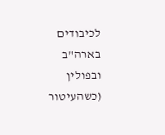לכיבודים בארה"ב ובפולין (כשהעיטור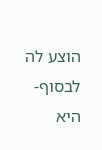הוצע לה לבסוף- היא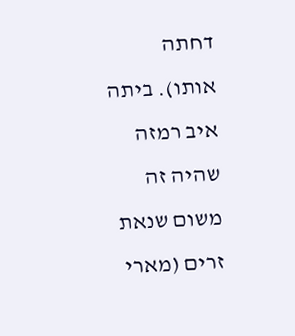דחתה אותו). ביתה איב רמזה שהיה זה משום שנאת זרים (מארי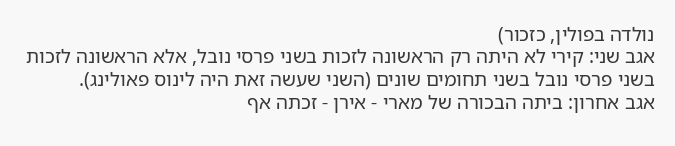נולדה בפולין, כזכור)
אגב שני: קירי לא היתה רק הראשונה לזכות בשני פרסי נובל, אלא הראשונה לזכות בשני פרסי נובל בשני תחומים שונים (השני שעשה זאת היה לינוס פאולינג).
אגב אחרון: ביתה הבכורה של מארי - אירן - זכתה אף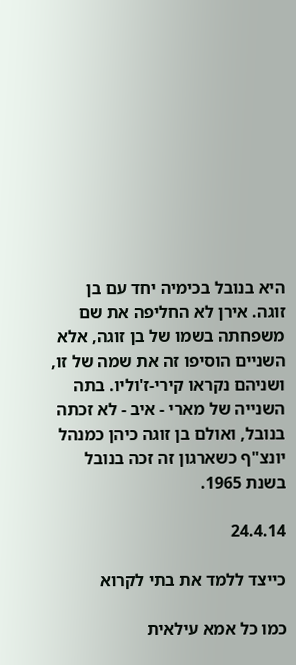היא בנובל בכימיה יחד עם בן זוגה. אירן לא החליפה את שם משפחתה בשמו של בן זוגה, אלא השניים הוסיפו זה את שמה של זו, ושניהם נקראו קירי-ז'וליו. בתה השנייה של מארי - איב - לא זכתה בנובל, ואולם בן זוגה כיהן כמנהל יונצ"ף כשארגון זה זכה בנובל בשנת 1965.

24.4.14

כייצד ללמד את בתי לקרוא

כמו כל אמא עילאית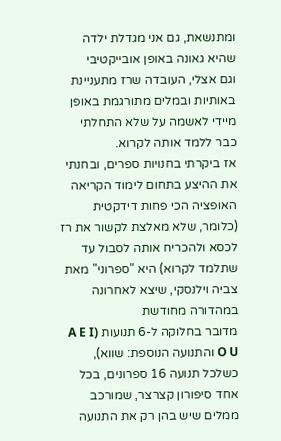ומתנשאת, גם אני מגדלת ילדה שהיא גאונה באופן אובייקטיבי
וגם אצלי, העובדה שרז מתעניינת באותיות ובמלים מתורגמת באופן מיידי לאשמה על שלא התחלתי כבר ללמד אותה לקרוא.
אז ביקרתי בחנויות ספרים, ובחנתי את ההיצע בתחום לימוד הקריאה
האופציה הכי פחות דידקטית (כלומר, שלא מאלצת לקשור את רז לכסא ולהכריח אותה לסבול עד שתלמד לקרוא) היא "ספרוני" מאת צביה וילנסקי, שיצא לאחרונה במהדורה מחודשת
מדובר בחלוקה ל-6 תנועות (A E I O U והתנועה הנוספת: שווא), כשלכל תנועה 16 ספרונים, בכל אחד סיפורון קצרצר, שמורכב ממלים שיש בהן רק את התנועה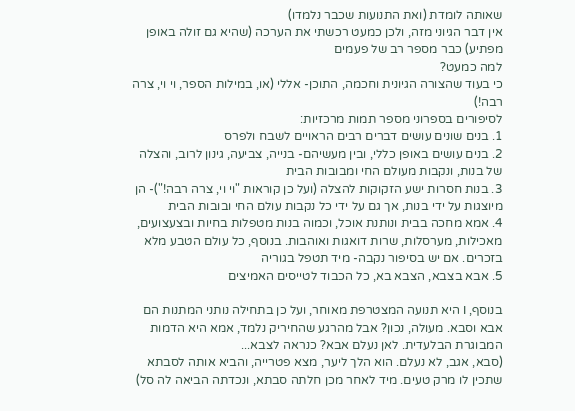שאותה לומדת (ואת התנועות שכבר נלמדו)
אין דבר הגיוני מזה, ולכן כמעט רכשתי את הערכה (שהיא גם זולה באופן מפתיע) כבר מספר רב של פעמים
למה כמעט?
כי בעוד שהצורה הגיונית וחכמה, התוכן- אללי (או, במילות הספר, וי וי, צרה רבה!)
לסיפורים בספרוני מספר תמות מרכזיות:
1. בנים שונים עושים דברים רבים הראויים לשבח ולפרס
2. בנים עושים באופן כללי, ובין מעשיהם- בנייה, צביעה, גינון לרוב, והצלה של בנות, ונקבות מעולם החי ומבובות הבית
3. בנות חסרות ישע הזקוקות להצלה (ועל כן קוראות "וי וי, צרה רבה!")- הן מיוצגות על ידי בנות, אך גם על ידי כל נקבות עולם החי ובובות הבית
4. אמא מחכה בבית ונותנת אוכל, וכמוה בנות מטפלות בחיות ובצעצועים, מאכילות, מערסלות, שרות דואגות ואוהבות. בנוסף, כל עולם הטבע מלא בזכרים. אם יש בסיפור נקבה- מיד תטפל בגוריה
5. אבא בצבא, הצבא בא, כל הכבוד לטייסים האמיצים

בנוסף, I היא תנועה המצטרפת מאוחר, ועל כן בתחילה נותני המתנות הם אבא וסבא. מעולה, נכון? אבל מהרגע שהחיריק נלמד, אמא היא הדמות המבוגרת הבלעדית. לאן נעלם אבא? כנראה לצבא...
(סבא, אגב, לא נעלם. הוא הלך ליער, מצא פטרייה, והביא אותה לסבתא שתכין לו מרק טעים. מיד לאחר מכן חלתה סבתא, ונכדתה הביאה לה סל)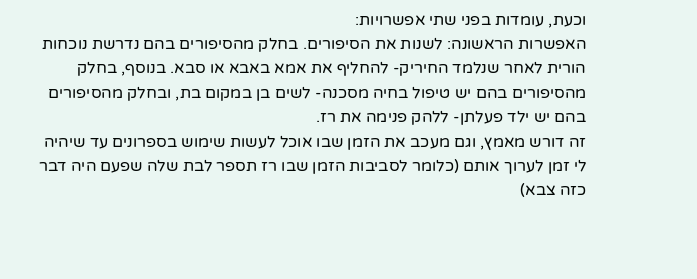וכעת, עומדות בפני שתי אפשרויות:
האפשרות הראשונה: לשנות את הסיפורים. בחלק מהסיפורים בהם נדרשת נוכחות הורית לאחר שנלמד החיריק- להחליף את אמא באבא או סבא. בנוסף, בחלק מהסיפורים בהם יש טיפול בחיה מסכנה- לשים בן במקום בת, ובחלק מהסיפורים בהם יש ילד פעלתן- ללהק פנימה את רז.
זה דורש מאמץ, וגם מעכב את הזמן שבו אוכל לעשות שימוש בספרונים עד שיהיה לי זמן לערוך אותם (כלומר לסביבות הזמן שבו רז תספר לבת שלה שפעם היה דבר כזה צבא)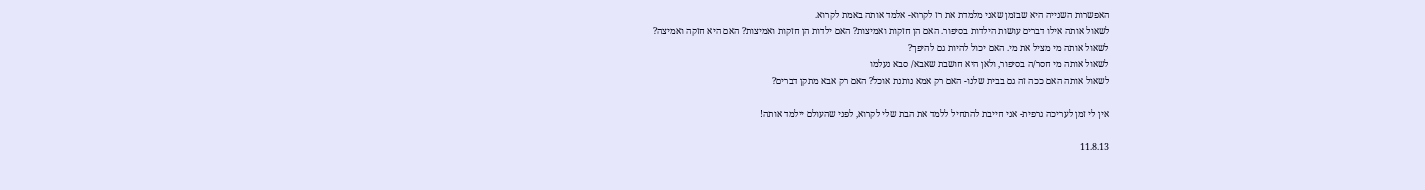האפשרות השנייה היא שבזמן שאני מלמדת את רז לקרוא- אלמד אותה באמת לקרוא.
לשאול אותה אילו דברים עושות הילדות בסיפור. האם הן חזקות ואמיצות? האם ילדות הן חזקות ואמיצות? האם היא חזקה ואמיצה?
לשאול אותה מי מציל את מי. האם יכול להיות גם להיפך?
לשאול אותה מי חסר/ה בסיפור, ולאן היא חושבת שאבא/ סבא נעלמו
לשאול אותה האם ככה זה גם בבית שלנו- האם רק אמא נותנת אוכל? האם רק אבא מתקן דברים?

אין לי זמן לעריכה גרפית- אני חייבת להתחיל ללמד את הבת שלי לקרוא, לפני שהעולם יילמד אותה!

11.8.13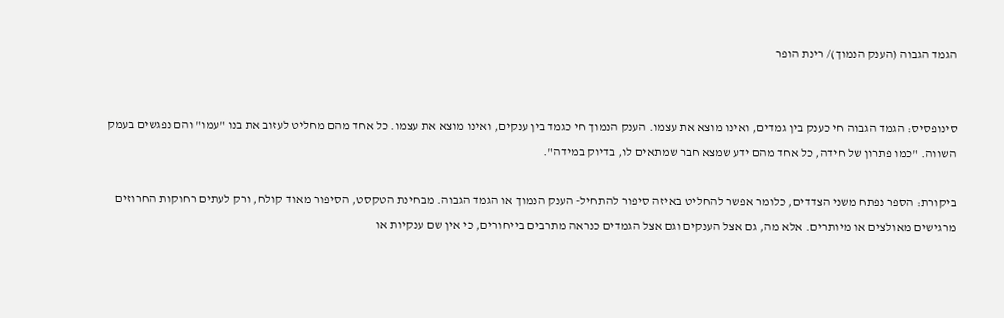הגמד הגבוה (הענק הנמוך)/ רינת הופר


סינופסיס: הגמד הגבוה חי כענק בין גמדים, ואינו מוצא את עצמו. הענק הנמוך חי כגמד בין ענקים, ואינו מוצא את עצמו. כל אחד מהם מחליט לעזוב את בנו "עמו" והם נפגשים בעמק השווה. "כמו פתרון של חידה, כל אחד מהם ידע שמצא חבר שמתאים לו, בדיוק במידה".

ביקורת: הספר נפתח משני הצדדים, כלומר אפשר להחליט באיזה סיפור להתחיל- הענק הנמוך או הגמד הגבוה. מבחינת הטקסט, הסיפור מאוד קולח, ורק לעתים רחוקות החרוזים מרגישים מאולצים או מיותרים. אלא מה, גם אצל הענקים וגם אצל הגמדים כנראה מתרבים בייחורים, כי אין שם ענקיות או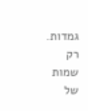גמדות. רק שמות של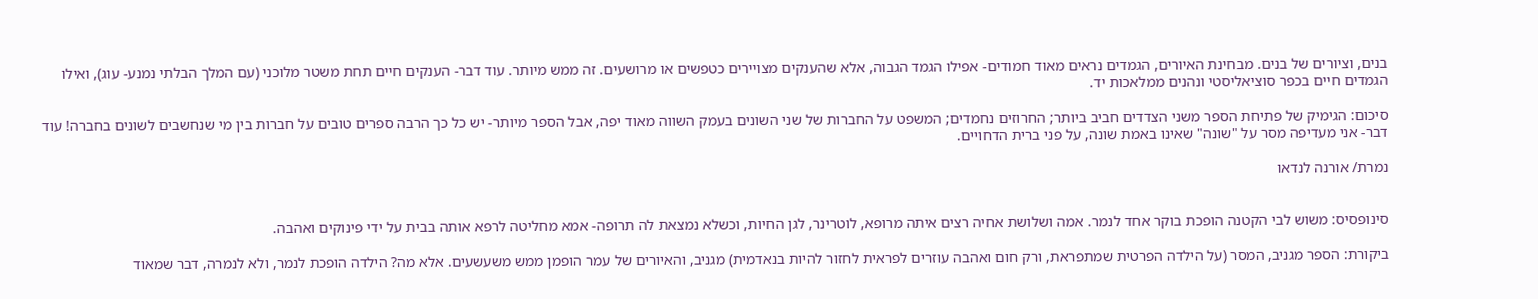בנים, וציורים של בנים. מבחינת האיורים, הגמדים נראים מאוד חמודים- אפילו הגמד הגבוה, אלא שהענקים מצויירים כטפשים או מרושעים. זה ממש מיותר. עוד דבר- הענקים חיים תחת משטר מלוכני (עם המלך הבלתי נמנע- עוג), ואילו הגמדים חיים בכפר סוציאליסטי ונהנים ממלאכות יד.

סיכום: הגימיק של פתיחת הספר משני הצדדים חביב ביותר; החרוזים נחמדים; המשפט על החברות של שני השונים בעמק השווה מאוד יפה, אבל הספר מיותר- יש כל כך הרבה ספרים טובים על חברות בין מי שנחשבים לשונים בחברה! עוד דבר- אני מעדיפה מסר על "שונה" שאינו באמת שונה, על פני ברית הדחויים.

נמרת/ אורנה לנדאו


סינופסיס: משוש לבי הקטנה הופכת בוקר אחד לנמר. אמה ושלושת אחיה רצים איתה מרופא, לוטרינר, לגן החיות, וכשלא נמצאת לה תרופה- אמא מחליטה לרפא אותה בבית על ידי פינוקים ואהבה.

ביקורת: הספר מגניב, המסר (על הילדה הפרטית שמתפראת, ורק חום ואהבה עוזרים לפראית לחזור להיות בנאדמית) מגניב, והאיורים של עמר הופמן ממש משעשעים. אלא מה? הילדה הופכת לנמר, ולא לנמרה, דבר שמאוד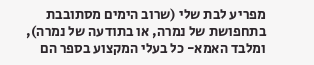מפריע לבת שלי (שרוב הימים מסתובבת בתחפושת של נמרה, או בתודעה של נמרה), ומלבד האמא- כל בעלי המקצוע בספר הם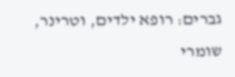גברים: רופא ילדים, וטרינר, שומרי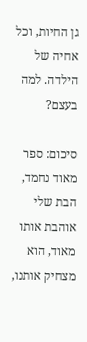גן החיות, וכל אחיה של הילדה. למה בעצם?

סיכום: ספר מאוד נחמד, הבת שלי אוהבת אותו מאוד, הוא מצחיק אותנו,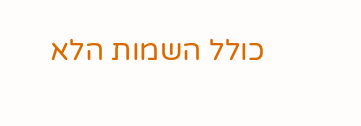כולל השמות הלא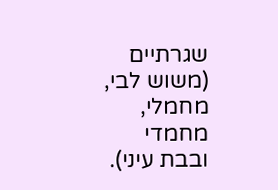שגרתיים (משוש לבי, מחמלי, מחמדי ובבת עיני).